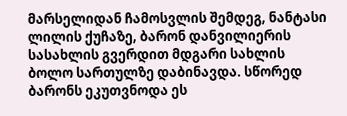მარსელიდან ჩამოსვლის შემდეგ, ნანტასი ლილის ქუჩაზე, ბარონ დანვილიერის სასახლის გვერდით მდგარი სახლის ბოლო სართულზე დაბინავდა. სწორედ ბარონს ეკუთვნოდა ეს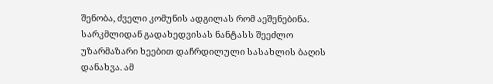შენობა, ძველი კომუნის ადგილას რომ აეშენებინა. სარკმლიდან გადახედვისას ნანტასს შეეძლო უზარმაზარი ხეებით დაჩრდილული სასახლის ბაღის დანახვა. ამ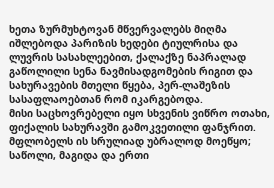ხეთა ზურმუხტოვან მწვერვალებს მიღმა იშლებოდა პარიზის ხედები ტიულრისა და ლუვრის სასახლეებით, ქალაქზე ნაპრალად გაწოლილი სენა ნავმისადგომების რიგით და სახურავების მთელი წყება, პერ-ლაშეზის სასაფლაოებთან რომ იკარგებოდა.
მისი საცხოვრებელი იყო სხვენის ვიწრო ოთახი, ფიქალის სახურავში გამოკვეთილი ფანჯრით. მფლობელს ის სრულიად უბრალოდ მოეწყო; საწოლი, მაგიდა და ერთი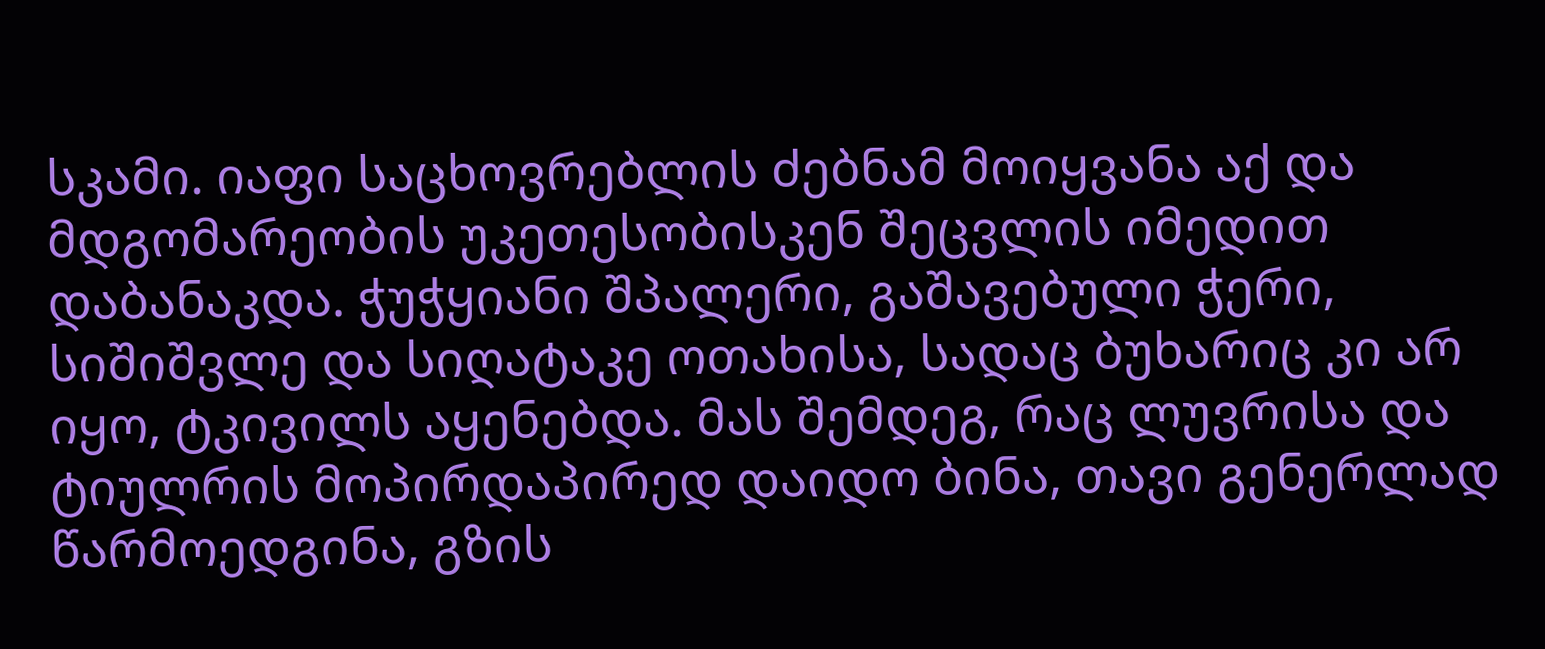სკამი. იაფი საცხოვრებლის ძებნამ მოიყვანა აქ და მდგომარეობის უკეთესობისკენ შეცვლის იმედით დაბანაკდა. ჭუჭყიანი შპალერი, გაშავებული ჭერი, სიშიშვლე და სიღატაკე ოთახისა, სადაც ბუხარიც კი არ იყო, ტკივილს აყენებდა. მას შემდეგ, რაც ლუვრისა და ტიულრის მოპირდაპირედ დაიდო ბინა, თავი გენერლად წარმოედგინა, გზის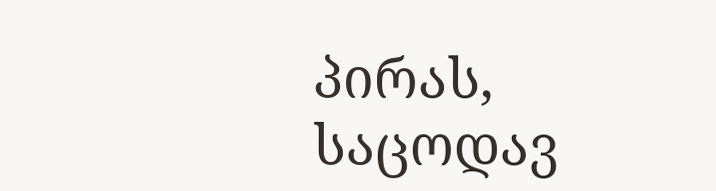პირას, საცოდავ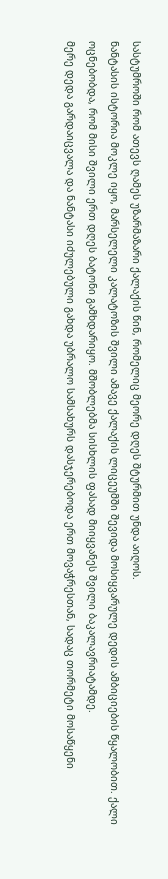სასტუმროში რომ ათევს ღამეს უზარმაზარი ქალაქის წინ, რომელიც მეორე დღეს შტურმით უნდა აიღოს.
ნანტასის ისტორია მოკლე იყო, მარსელელი კალატოზის შვილი ამავე ქალაქის ლიცეუმში შევიდა მოსიყვარულე დედის ამბიციების წყალობით. ქალი ოცნებობდა, რომ მისი შვილი ერთ დღეს ბატონი გამხდარიყო. მშობლებმა სისხლის ფასად მიიყვანეს შვილი ბაკალავრიატამდე.
მერე დედა გარდაიცვალა და ნანტასი იძულებული გახდა უბრალო სამსახურს დასჯერებოდა ერთ მოვაჭრესთან, სადაც თორმეტი მოსაწყენი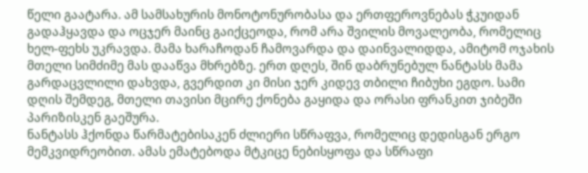წელი გაატარა. ამ სამსახურის მონოტონურობასა და ერთფეროვნებას ჭკუიდან გადაჰყავდა და ოცჯერ მაინც გაიქცეოდა, რომ არა შვილის მოვალეობა, რომელიც ხელ-ფეხს უკრავდა. მამა ხარაჩოდან ჩამოვარდა და დაინვალიდდა, ამიტომ ოჯახის მთელი სიმძიმე მას დააწვა მხრებზე. ერთ დღეს, შინ დაბრუნებულ ნანტასს მამა გარდაცვლილი დახვდა, გვერდით კი მისი ჯერ კიდევ თბილი ჩიბუხი ეგდო. სამი დღის შემდეგ, მთელი თავისი მცირე ქონება გაყიდა და ორასი ფრანკით ჯიბეში პარიზისკენ გაეშურა.
ნანტასს ჰქონდა წარმატებისაკენ ძლიერი სწრაფვა, რომელიც დედისგან ერგო მემკვიდრეობით. ამას ემატებოდა მტკიცე ნებისყოფა და სწრაფი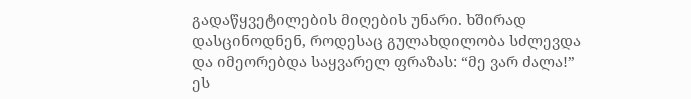გადაწყვეტილების მიღების უნარი. ხშირად დასცინოდნენ, როდესაც გულახდილობა სძლევდა და იმეორებდა საყვარელ ფრაზას: “მე ვარ ძალა!” ეს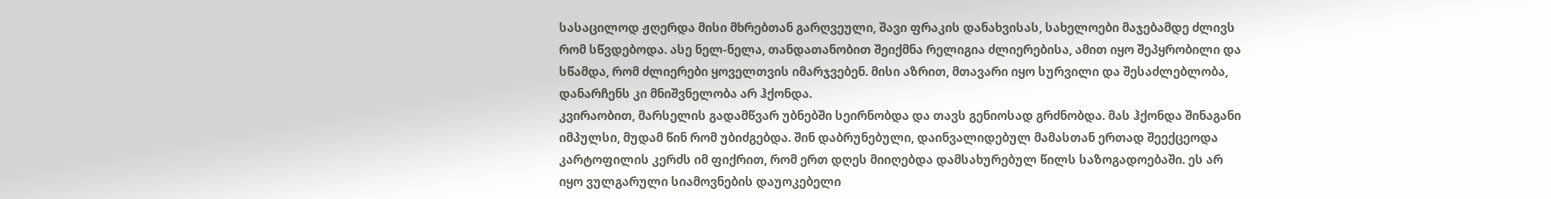სასაცილოდ ჟღერდა მისი მხრებთან გარღვეული, შავი ფრაკის დანახვისას, სახელოები მაჯებამდე ძლივს რომ სწვდებოდა. ასე ნელ-ნელა, თანდათანობით შეიქმნა რელიგია ძლიერებისა, ამით იყო შეპყრობილი და სწამდა, რომ ძლიერები ყოველთვის იმარჯვებენ. მისი აზრით, მთავარი იყო სურვილი და შესაძლებლობა, დანარჩენს კი მნიშვნელობა არ ჰქონდა.
კვირაობით, მარსელის გადამწვარ უბნებში სეირნობდა და თავს გენიოსად გრძნობდა. მას ჰქონდა შინაგანი იმპულსი, მუდამ წინ რომ უბიძგებდა. შინ დაბრუნებული, დაინვალიდებულ მამასთან ერთად შეექცეოდა კარტოფილის კერძს იმ ფიქრით, რომ ერთ დღეს მიიღებდა დამსახურებულ წილს საზოგადოებაში. ეს არ იყო ვულგარული სიამოვნების დაუოკებელი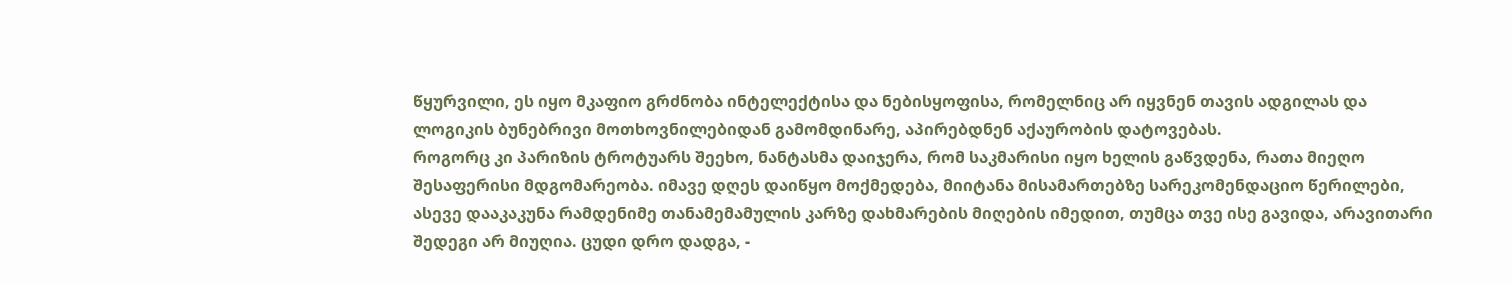წყურვილი, ეს იყო მკაფიო გრძნობა ინტელექტისა და ნებისყოფისა, რომელნიც არ იყვნენ თავის ადგილას და ლოგიკის ბუნებრივი მოთხოვნილებიდან გამომდინარე, აპირებდნენ აქაურობის დატოვებას.
როგორც კი პარიზის ტროტუარს შეეხო, ნანტასმა დაიჯერა, რომ საკმარისი იყო ხელის გაწვდენა, რათა მიეღო შესაფერისი მდგომარეობა. იმავე დღეს დაიწყო მოქმედება, მიიტანა მისამართებზე სარეკომენდაციო წერილები, ასევე დააკაკუნა რამდენიმე თანამემამულის კარზე დახმარების მიღების იმედით, თუმცა თვე ისე გავიდა, არავითარი შედეგი არ მიუღია. ცუდი დრო დადგა, -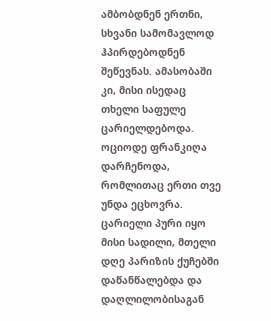ამბობდნენ ერთნი, სხვანი სამომავლოდ ჰპირდებოდნენ შეწევნას. ამასობაში კი, მისი ისედაც თხელი საფულე ცარიელდებოდა. ოციოდე ფრანკიღა დარჩენოდა, რომლითაც ერთი თვე უნდა ეცხოვრა. ცარიელი პური იყო მისი სადილი, მთელი დღე პარიზის ქუჩებში დაწანწალებდა და დაღლილობისაგან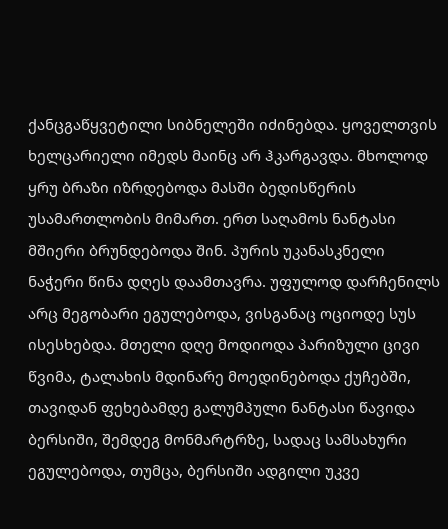ქანცგაწყვეტილი სიბნელეში იძინებდა. ყოველთვის ხელცარიელი იმედს მაინც არ ჰკარგავდა. მხოლოდ ყრუ ბრაზი იზრდებოდა მასში ბედისწერის უსამართლობის მიმართ. ერთ საღამოს ნანტასი მშიერი ბრუნდებოდა შინ. პურის უკანასკნელი ნაჭერი წინა დღეს დაამთავრა. უფულოდ დარჩენილს არც მეგობარი ეგულებოდა, ვისგანაც ოციოდე სუს ისესხებდა. მთელი დღე მოდიოდა პარიზული ცივი წვიმა, ტალახის მდინარე მოედინებოდა ქუჩებში, თავიდან ფეხებამდე გალუმპული ნანტასი წავიდა ბერსიში, შემდეგ მონმარტრზე, სადაც სამსახური ეგულებოდა, თუმცა, ბერსიში ადგილი უკვე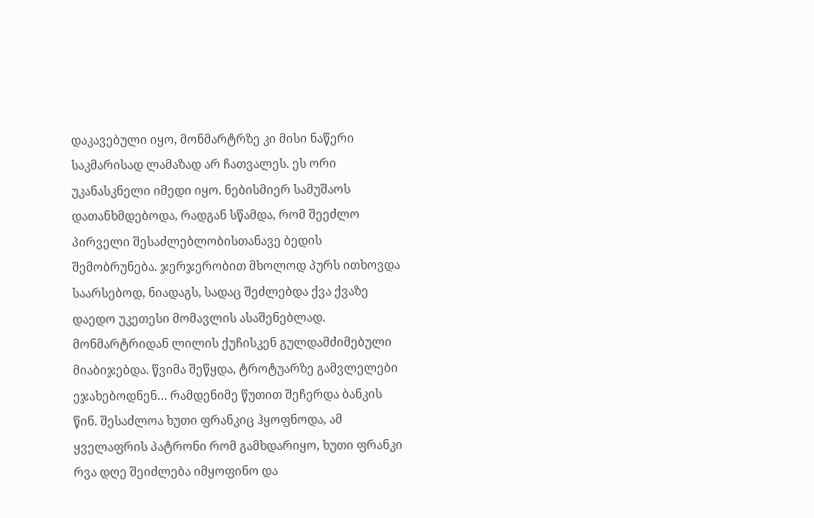დაკავებული იყო, მონმარტრზე კი მისი ნაწერი საკმარისად ლამაზად არ ჩათვალეს. ეს ორი უკანასკნელი იმედი იყო. ნებისმიერ სამუშაოს დათანხმდებოდა, რადგან სწამდა, რომ შეეძლო პირველი შესაძლებლობისთანავე ბედის შემობრუნება. ჯერჯერობით მხოლოდ პურს ითხოვდა საარსებოდ, ნიადაგს, სადაც შეძლებდა ქვა ქვაზე დაედო უკეთესი მომავლის ასაშენებლად. მონმარტრიდან ლილის ქუჩისკენ გულდამძიმებული მიაბიჯებდა. წვიმა შეწყდა, ტროტუარზე გამვლელები ეჯახებოდნენ… რამდენიმე წუთით შეჩერდა ბანკის წინ. შესაძლოა ხუთი ფრანკიც ჰყოფნოდა, ამ ყველაფრის პატრონი რომ გამხდარიყო, ხუთი ფრანკი რვა დღე შეიძლება იმყოფინო და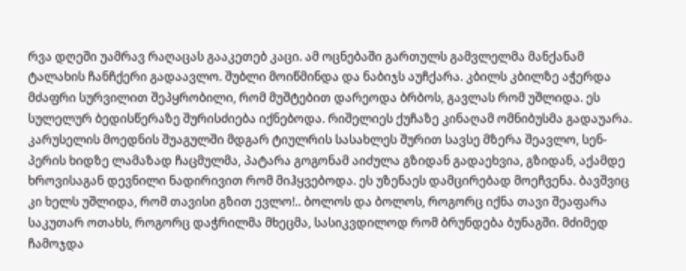რვა დღეში უამრავ რაღაცას გააკეთებ კაცი. ამ ოცნებაში გართულს გამვლელმა მანქანამ ტალახის ჩანჩქერი გადაავლო. შუბლი მოიწმინდა და ნაბიჯს აუჩქარა. კბილს კბილზე აჭერდა მძაფრი სურვილით შეპყრობილი, რომ მუშტებით დარეოდა ბრბოს, გავლას რომ უშლიდა. ეს სულელურ ბედისწერაზე შურისძიება იქნებოდა. რიშელიეს ქუჩაზე კინაღამ ომნიბუსმა გადაუარა. კარუსელის მოედნის შუაგულში მდგარ ტიულრის სასახლეს შურით სავსე მზერა შეავლო, სენ-პერის ხიდზე ლამაზად ჩაცმულმა, პატარა გოგონამ აიძულა გზიდან გადაეხვია, გზიდან, აქამდე ხროვისაგან დევნილი ნადირივით რომ მიჰყვებოდა. ეს უზენაეს დამცირებად მოეჩვენა. ბავშვიც კი ხელს უშლიდა, რომ თავისი გზით ევლო!.. ბოლოს და ბოლოს, როგორც იქნა თავი შეაფარა საკუთარ ოთახს, როგორც დაჭრილმა მხეცმა, სასიკვდილოდ რომ ბრუნდება ბუნაგში. მძიმედ ჩამოჯდა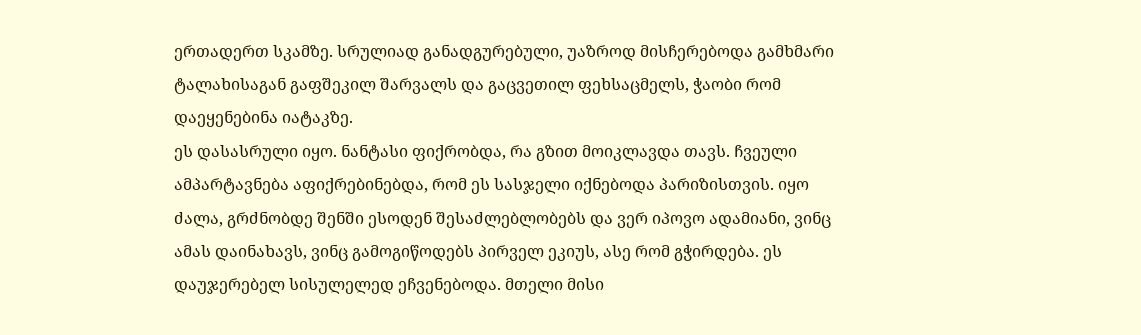ერთადერთ სკამზე. სრულიად განადგურებული, უაზროდ მისჩერებოდა გამხმარი ტალახისაგან გაფშეკილ შარვალს და გაცვეთილ ფეხსაცმელს, ჭაობი რომ დაეყენებინა იატაკზე.
ეს დასასრული იყო. ნანტასი ფიქრობდა, რა გზით მოიკლავდა თავს. ჩვეული ამპარტავნება აფიქრებინებდა, რომ ეს სასჯელი იქნებოდა პარიზისთვის. იყო ძალა, გრძნობდე შენში ესოდენ შესაძლებლობებს და ვერ იპოვო ადამიანი, ვინც ამას დაინახავს, ვინც გამოგიწოდებს პირველ ეკიუს, ასე რომ გჭირდება. ეს დაუჯერებელ სისულელედ ეჩვენებოდა. მთელი მისი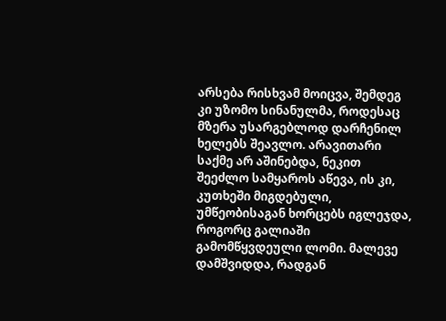არსება რისხვამ მოიცვა, შემდეგ კი უზომო სინანულმა, როდესაც მზერა უსარგებლოდ დარჩენილ ხელებს შეავლო. არავითარი საქმე არ აშინებდა, ნეკით შეეძლო სამყაროს აწევა, ის კი, კუთხეში მიგდებული, უმწეობისაგან ხორცებს იგლეჯდა, როგორც გალიაში გამომწყვდეული ლომი. მალევე დამშვიდდა, რადგან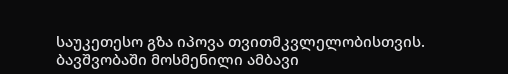საუკეთესო გზა იპოვა თვითმკვლელობისთვის. ბავშვობაში მოსმენილი ამბავი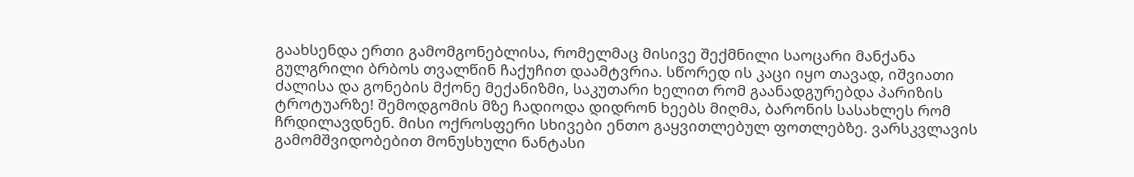გაახსენდა ერთი გამომგონებლისა, რომელმაც მისივე შექმნილი საოცარი მანქანა გულგრილი ბრბოს თვალწინ ჩაქუჩით დაამტვრია. სწორედ ის კაცი იყო თავად, იშვიათი ძალისა და გონების მქონე მექანიზმი, საკუთარი ხელით რომ გაანადგურებდა პარიზის ტროტუარზე! შემოდგომის მზე ჩადიოდა დიდრონ ხეებს მიღმა, ბარონის სასახლეს რომ ჩრდილავდნენ. მისი ოქროსფერი სხივები ენთო გაყვითლებულ ფოთლებზე. ვარსკვლავის გამომშვიდობებით მონუსხული ნანტასი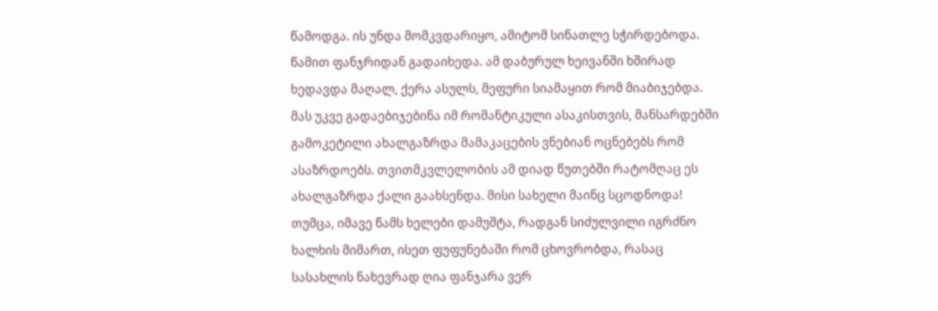წამოდგა. ის უნდა მომკვდარიყო, ამიტომ სინათლე სჭირდებოდა. წამით ფანჯრიდან გადაიხედა. ამ დაბურულ ხეივანში ხშირად ხედავდა მაღალ, ქერა ასულს, მეფური სიამაყით რომ მიაბიჯებდა. მას უკვე გადაებიჯებინა იმ რომანტიკული ასაკისთვის, მანსარდებში გამოკეტილი ახალგაზრდა მამაკაცების ვნებიან ოცნებებს რომ ასაზრდოებს. თვითმკვლელობის ამ დიად წუთებში რატომღაც ეს ახალგაზრდა ქალი გაახსენდა. მისი სახელი მაინც სცოდნოდა! თუმცა, იმავე წამს ხელები დამუშტა, რადგან სიძულვილი იგრძნო ხალხის მიმართ, ისეთ ფუფუნებაში რომ ცხოვრობდა, რასაც სასახლის ნახევრად ღია ფანჯარა ვერ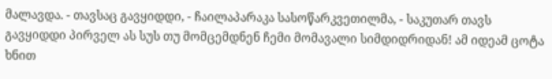მალავდა. - თავსაც გავყიდდი, - ჩაილაპარაკა სასოწარკვეთილმა, - საკუთარ თავს გავყიდდი პირველ ას სუს თუ მომცემდნენ ჩემი მომავალი სიმდიდრიდან! ამ იდეამ ცოტა ხნით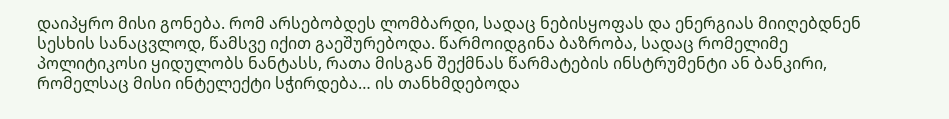დაიპყრო მისი გონება. რომ არსებობდეს ლომბარდი, სადაც ნებისყოფას და ენერგიას მიიღებდნენ სესხის სანაცვლოდ, წამსვე იქით გაეშურებოდა. წარმოიდგინა ბაზრობა, სადაც რომელიმე პოლიტიკოსი ყიდულობს ნანტასს, რათა მისგან შექმნას წარმატების ინსტრუმენტი ან ბანკირი, რომელსაც მისი ინტელექტი სჭირდება… ის თანხმდებოდა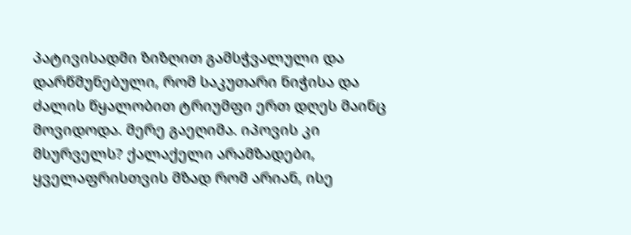პატივისადმი ზიზღით გამსჭვალული და დარწმუნებული, რომ საკუთარი ნიჭისა და ძალის წყალობით ტრიუმფი ერთ დღეს მაინც მოვიდოდა. მერე გაეღიმა. იპოვის კი მსურველს? ქალაქელი არამზადები, ყველაფრისთვის მზად რომ არიან, ისე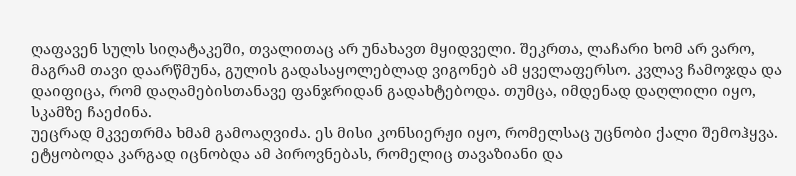ღაფავენ სულს სიღატაკეში, თვალითაც არ უნახავთ მყიდველი. შეკრთა, ლაჩარი ხომ არ ვარო, მაგრამ თავი დაარწმუნა, გულის გადასაყოლებლად ვიგონებ ამ ყველაფერსო. კვლავ ჩამოჯდა და დაიფიცა, რომ დაღამებისთანავე ფანჯრიდან გადახტებოდა. თუმცა, იმდენად დაღლილი იყო, სკამზე ჩაეძინა.
უეცრად მკვეთრმა ხმამ გამოაღვიძა. ეს მისი კონსიერჟი იყო, რომელსაც უცნობი ქალი შემოჰყვა. ეტყობოდა კარგად იცნობდა ამ პიროვნებას, რომელიც თავაზიანი და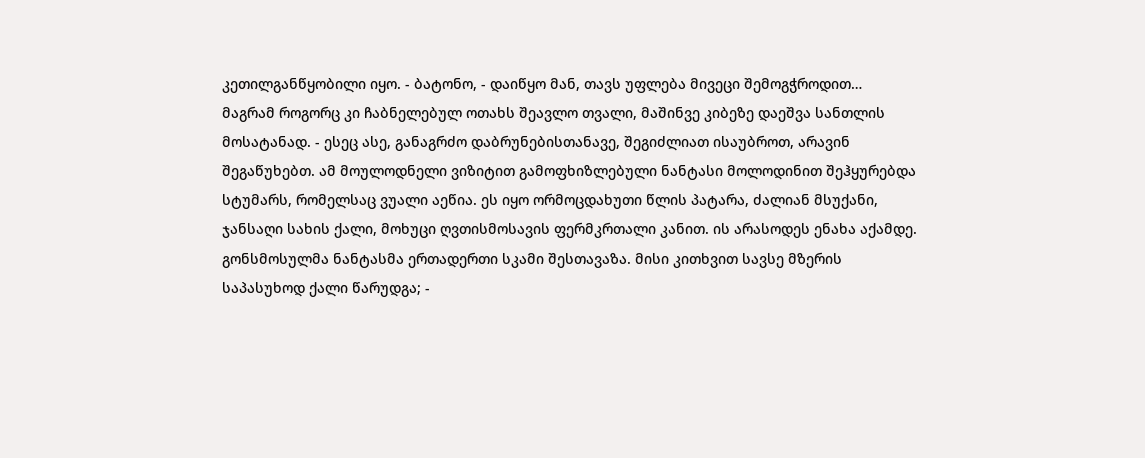კეთილგანწყობილი იყო. - ბატონო, - დაიწყო მან, თავს უფლება მივეცი შემოგჭროდით… მაგრამ როგორც კი ჩაბნელებულ ოთახს შეავლო თვალი, მაშინვე კიბეზე დაეშვა სანთლის მოსატანად. - ესეც ასე, განაგრძო დაბრუნებისთანავე, შეგიძლიათ ისაუბროთ, არავინ შეგაწუხებთ. ამ მოულოდნელი ვიზიტით გამოფხიზლებული ნანტასი მოლოდინით შეჰყურებდა სტუმარს, რომელსაც ვუალი აეწია. ეს იყო ორმოცდახუთი წლის პატარა, ძალიან მსუქანი, ჯანსაღი სახის ქალი, მოხუცი ღვთისმოსავის ფერმკრთალი კანით. ის არასოდეს ენახა აქამდე. გონსმოსულმა ნანტასმა ერთადერთი სკამი შესთავაზა. მისი კითხვით სავსე მზერის საპასუხოდ ქალი წარუდგა; -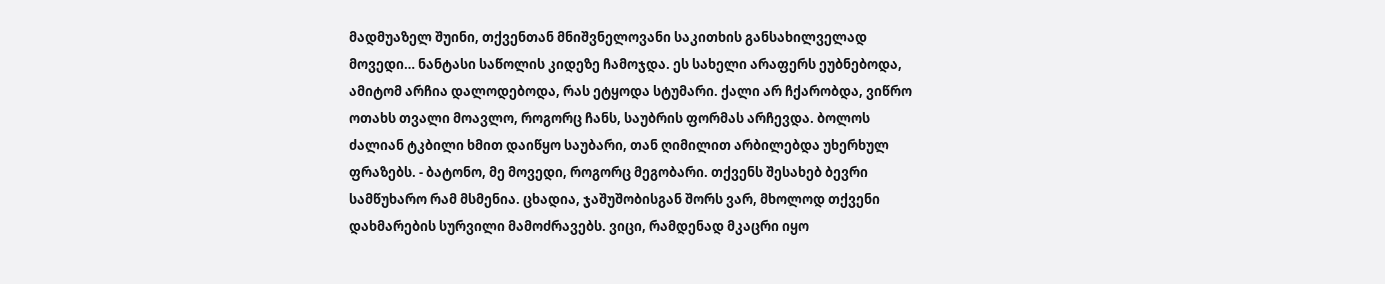მადმუაზელ შუინი, თქვენთან მნიშვნელოვანი საკითხის განსახილველად მოვედი… ნანტასი საწოლის კიდეზე ჩამოჯდა. ეს სახელი არაფერს ეუბნებოდა, ამიტომ არჩია დალოდებოდა, რას ეტყოდა სტუმარი. ქალი არ ჩქარობდა, ვიწრო ოთახს თვალი მოავლო, როგორც ჩანს, საუბრის ფორმას არჩევდა. ბოლოს ძალიან ტკბილი ხმით დაიწყო საუბარი, თან ღიმილით არბილებდა უხერხულ ფრაზებს. - ბატონო, მე მოვედი, როგორც მეგობარი. თქვენს შესახებ ბევრი სამწუხარო რამ მსმენია. ცხადია, ჯაშუშობისგან შორს ვარ, მხოლოდ თქვენი დახმარების სურვილი მამოძრავებს. ვიცი, რამდენად მკაცრი იყო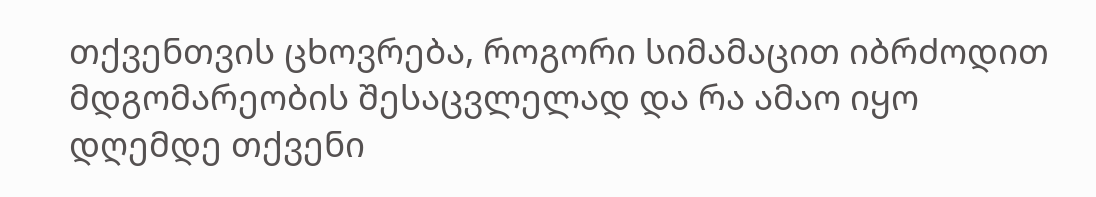თქვენთვის ცხოვრება, როგორი სიმამაცით იბრძოდით მდგომარეობის შესაცვლელად და რა ამაო იყო დღემდე თქვენი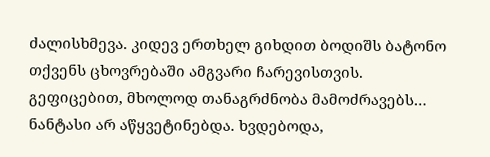ძალისხმევა. კიდევ ერთხელ გიხდით ბოდიშს ბატონო თქვენს ცხოვრებაში ამგვარი ჩარევისთვის. გეფიცებით, მხოლოდ თანაგრძნობა მამოძრავებს… ნანტასი არ აწყვეტინებდა. ხვდებოდა,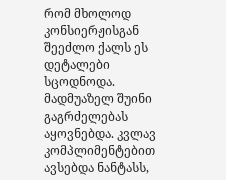რომ მხოლოდ კონსიერჟისგან შეეძლო ქალს ეს დეტალები სცოდნოდა. მადმუაზელ შუინი გაგრძელებას აყოვნებდა. კვლავ კომპლიმენტებით ავსებდა ნანტასს,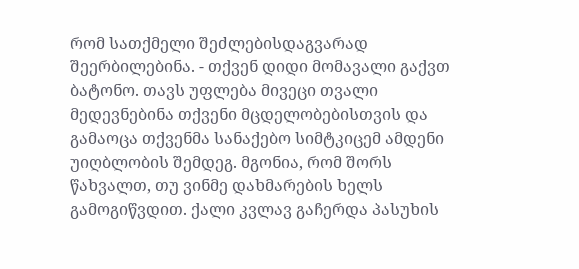რომ სათქმელი შეძლებისდაგვარად შეერბილებინა. - თქვენ დიდი მომავალი გაქვთ ბატონო. თავს უფლება მივეცი თვალი მედევნებინა თქვენი მცდელობებისთვის და გამაოცა თქვენმა სანაქებო სიმტკიცემ ამდენი უიღბლობის შემდეგ. მგონია, რომ შორს წახვალთ, თუ ვინმე დახმარების ხელს გამოგიწვდით. ქალი კვლავ გაჩერდა პასუხის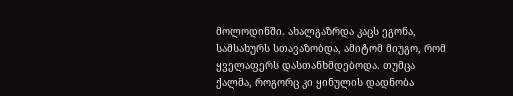მოლოდინში. ახალგაზრდა კაცს ეგონა, სამსახურს სთავაზობდა, ამიტომ მიუგო, რომ ყველაფერს დასთანხმდებოდა. თუმცა ქალმა, როგორც კი ყინულის დადნობა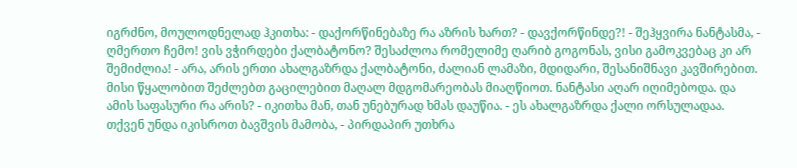იგრძნო, მოულოდნელად ჰკითხა: - დაქორწინებაზე რა აზრის ხართ? - დავქორწინდე?! - შეჰყვირა ნანტასმა, - ღმერთო ჩემო! ვის ვჭირდები ქალბატონო? შესაძლოა რომელიმე ღარიბ გოგონას, ვისი გამოკვებაც კი არ შემიძლია! - არა, არის ერთი ახალგაზრდა ქალბატონი, ძალიან ლამაზი, მდიდარი, შესანიშნავი კავშირებით. მისი წყალობით შეძლებთ გაცილებით მაღალ მდგომარეობას მიაღწიოთ. ნანტასი აღარ იღიმებოდა. და ამის საფასური რა არის? - იკითხა მან, თან უნებურად ხმას დაუწია. - ეს ახალგაზრდა ქალი ორსულადაა. თქვენ უნდა იკისროთ ბავშვის მამობა, - პირდაპირ უთხრა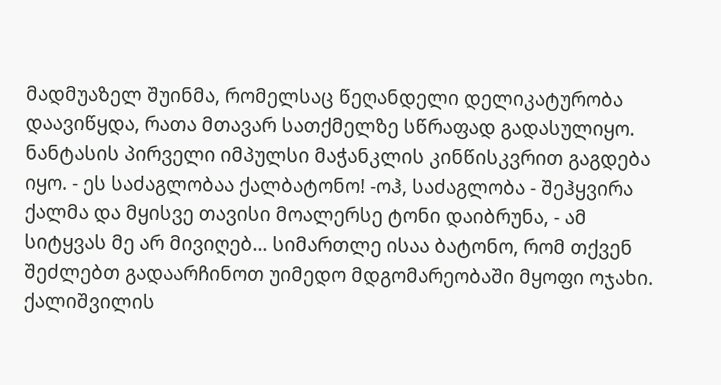მადმუაზელ შუინმა, რომელსაც წეღანდელი დელიკატურობა დაავიწყდა, რათა მთავარ სათქმელზე სწრაფად გადასულიყო. ნანტასის პირველი იმპულსი მაჭანკლის კინწისკვრით გაგდება იყო. - ეს საძაგლობაა ქალბატონო! -ოჰ, საძაგლობა - შეჰყვირა ქალმა და მყისვე თავისი მოალერსე ტონი დაიბრუნა, - ამ სიტყვას მე არ მივიღებ… სიმართლე ისაა ბატონო, რომ თქვენ შეძლებთ გადაარჩინოთ უიმედო მდგომარეობაში მყოფი ოჯახი. ქალიშვილის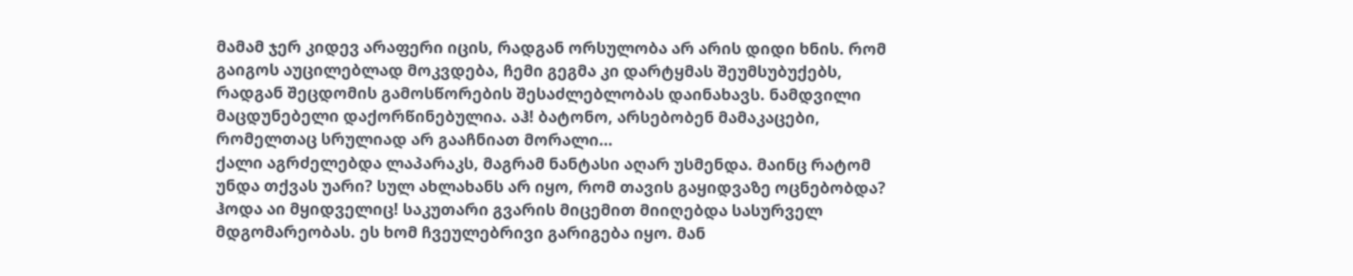მამამ ჯერ კიდევ არაფერი იცის, რადგან ორსულობა არ არის დიდი ხნის. რომ გაიგოს აუცილებლად მოკვდება, ჩემი გეგმა კი დარტყმას შეუმსუბუქებს, რადგან შეცდომის გამოსწორების შესაძლებლობას დაინახავს. ნამდვილი მაცდუნებელი დაქორწინებულია. აჰ! ბატონო, არსებობენ მამაკაცები, რომელთაც სრულიად არ გააჩნიათ მორალი…
ქალი აგრძელებდა ლაპარაკს, მაგრამ ნანტასი აღარ უსმენდა. მაინც რატომ უნდა თქვას უარი? სულ ახლახანს არ იყო, რომ თავის გაყიდვაზე ოცნებობდა? ჰოდა აი მყიდველიც! საკუთარი გვარის მიცემით მიიღებდა სასურველ მდგომარეობას. ეს ხომ ჩვეულებრივი გარიგება იყო. მან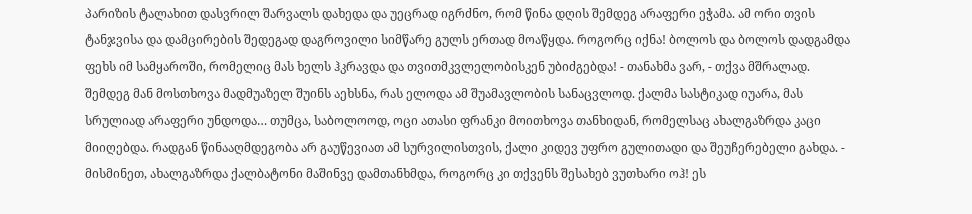პარიზის ტალახით დასვრილ შარვალს დახედა და უეცრად იგრძნო, რომ წინა დღის შემდეგ არაფერი ეჭამა. ამ ორი თვის ტანჯვისა და დამცირების შედეგად დაგროვილი სიმწარე გულს ერთად მოაწყდა. როგორც იქნა! ბოლოს და ბოლოს დადგამდა ფეხს იმ სამყაროში, რომელიც მას ხელს ჰკრავდა და თვითმკვლელობისკენ უბიძგებდა! - თანახმა ვარ, - თქვა მშრალად.
შემდეგ მან მოსთხოვა მადმუაზელ შუინს აეხსნა, რას ელოდა ამ შუამავლობის სანაცვლოდ. ქალმა სასტიკად იუარა, მას სრულიად არაფერი უნდოდა… თუმცა, საბოლოოდ, ოცი ათასი ფრანკი მოითხოვა თანხიდან, რომელსაც ახალგაზრდა კაცი მიიღებდა. რადგან წინააღმდეგობა არ გაუწევიათ ამ სურვილისთვის, ქალი კიდევ უფრო გულითადი და შეუჩერებელი გახდა. - მისმინეთ, ახალგაზრდა ქალბატონი მაშინვე დამთანხმდა, როგორც კი თქვენს შესახებ ვუთხარი ოჰ! ეს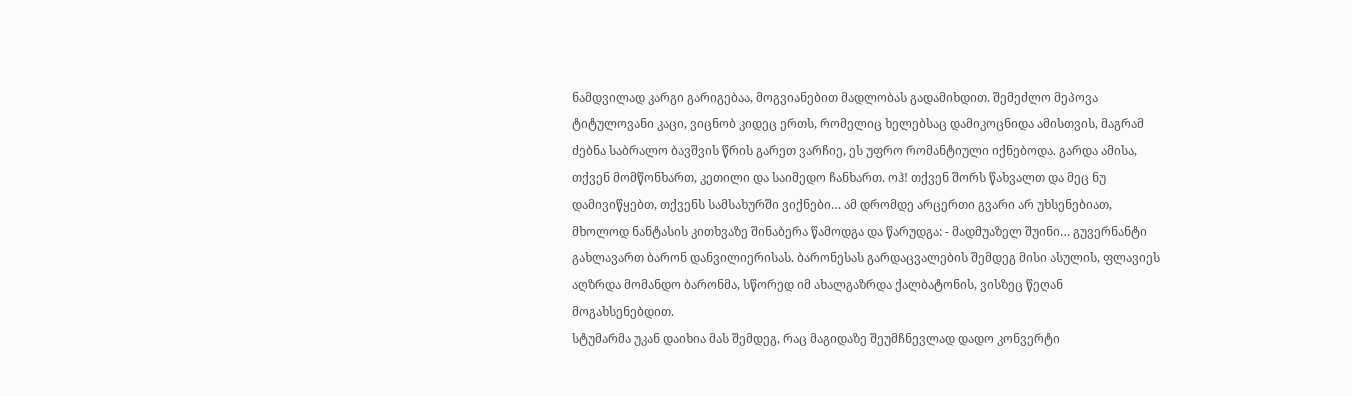ნამდვილად კარგი გარიგებაა, მოგვიანებით მადლობას გადამიხდით. შემეძლო მეპოვა ტიტულოვანი კაცი, ვიცნობ კიდეც ერთს, რომელიც ხელებსაც დამიკოცნიდა ამისთვის, მაგრამ ძებნა საბრალო ბავშვის წრის გარეთ ვარჩიე, ეს უფრო რომანტიული იქნებოდა. გარდა ამისა, თქვენ მომწონხართ, კეთილი და საიმედო ჩანხართ. ოჰ! თქვენ შორს წახვალთ და მეც ნუ დამივიწყებთ, თქვენს სამსახურში ვიქნები… ამ დრომდე არცერთი გვარი არ უხსენებიათ, მხოლოდ ნანტასის კითხვაზე შინაბერა წამოდგა და წარუდგა: - მადმუაზელ შუინი… გუვერნანტი გახლავართ ბარონ დანვილიერისას. ბარონესას გარდაცვალების შემდეგ მისი ასულის, ფლავიეს აღზრდა მომანდო ბარონმა, სწორედ იმ ახალგაზრდა ქალბატონის, ვისზეც წეღან მოგახსენებდით.
სტუმარმა უკან დაიხია მას შემდეგ, რაც მაგიდაზე შეუმჩნევლად დადო კონვერტი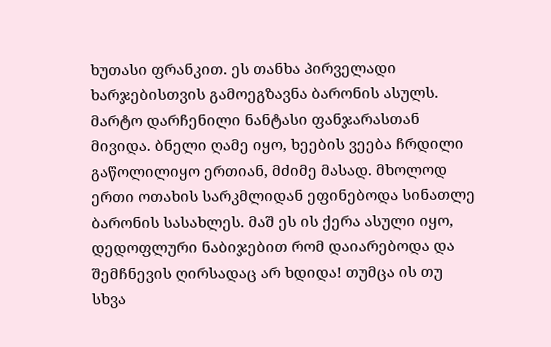ხუთასი ფრანკით. ეს თანხა პირველადი ხარჯებისთვის გამოეგზავნა ბარონის ასულს.
მარტო დარჩენილი ნანტასი ფანჯარასთან მივიდა. ბნელი ღამე იყო, ხეების ვეება ჩრდილი გაწოლილიყო ერთიან, მძიმე მასად. მხოლოდ ერთი ოთახის სარკმლიდან ეფინებოდა სინათლე ბარონის სასახლეს. მაშ ეს ის ქერა ასული იყო, დედოფლური ნაბიჯებით რომ დაიარებოდა და შემჩნევის ღირსადაც არ ხდიდა! თუმცა ის თუ სხვა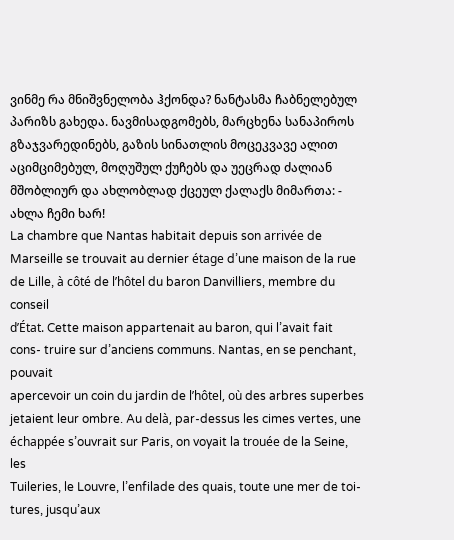ვინმე რა მნიშვნელობა ჰქონდა? ნანტასმა ჩაბნელებულ პარიზს გახედა. ნავმისადგომებს, მარცხენა სანაპიროს გზაჯვარედინებს, გაზის სინათლის მოცეკვავე ალით აციმციმებულ, მოღუშულ ქუჩებს და უეცრად ძალიან მშობლიურ და ახლობლად ქცეულ ქალაქს მიმართა: - ახლა ჩემი ხარ!
La chambre que Nantas habitait depuis son arrivée de Marseille se trouvait au dernier étage d’une maison de la rue de Lille, à côté de l’hôtel du baron Danvilliers, membre du conseil
d’État. Cette maison appartenait au baron, qui l’avait fait cons- truire sur d’anciens communs. Nantas, en se penchant, pouvait
apercevoir un coin du jardin de l’hôtel, où des arbres superbes jetaient leur ombre. Au delà, par-dessus les cimes vertes, une échappée s’ouvrait sur Paris, on voyait la trouée de la Seine, les
Tuileries, le Louvre, l’enfilade des quais, toute une mer de toi- tures, jusqu’aux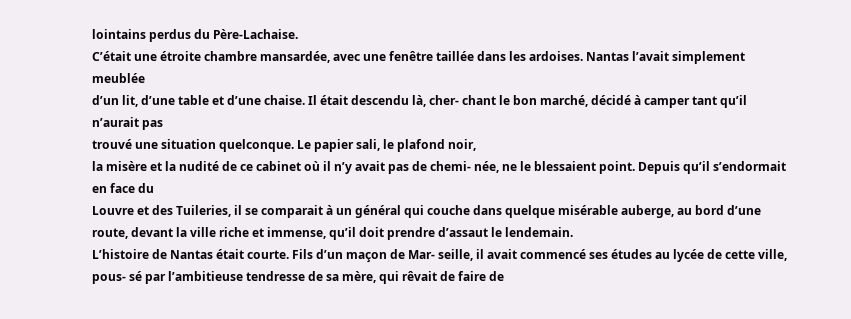lointains perdus du Père-Lachaise.
C’était une étroite chambre mansardée, avec une fenêtre taillée dans les ardoises. Nantas l’avait simplement meublée
d’un lit, d’une table et d’une chaise. Il était descendu là, cher- chant le bon marché, décidé à camper tant qu’il n’aurait pas
trouvé une situation quelconque. Le papier sali, le plafond noir,
la misère et la nudité de ce cabinet où il n’y avait pas de chemi- née, ne le blessaient point. Depuis qu’il s’endormait en face du
Louvre et des Tuileries, il se comparait à un général qui couche dans quelque misérable auberge, au bord d’une route, devant la ville riche et immense, qu’il doit prendre d’assaut le lendemain.
L’histoire de Nantas était courte. Fils d’un maçon de Mar- seille, il avait commencé ses études au lycée de cette ville, pous- sé par l’ambitieuse tendresse de sa mère, qui rêvait de faire de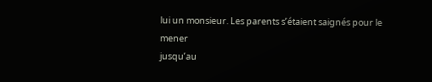lui un monsieur. Les parents s’étaient saignés pour le mener
jusqu’au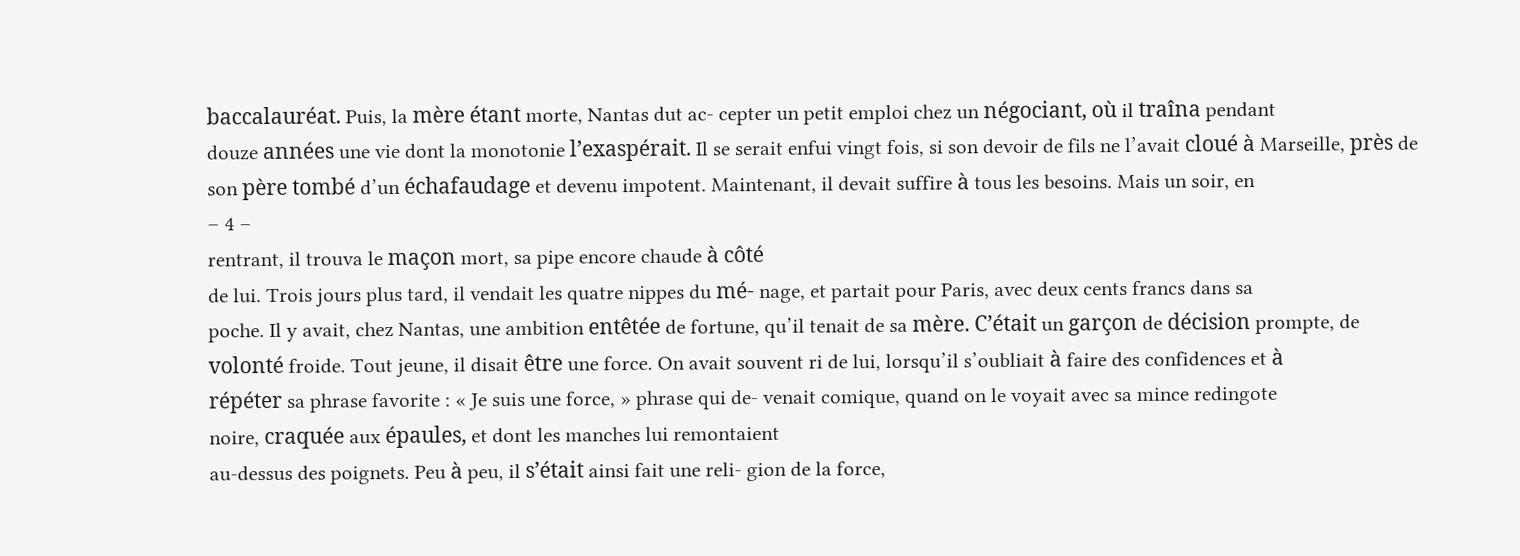baccalauréat. Puis, la mère étant morte, Nantas dut ac- cepter un petit emploi chez un négociant, où il traîna pendant
douze années une vie dont la monotonie l’exaspérait. Il se serait enfui vingt fois, si son devoir de fils ne l’avait cloué à Marseille, près de son père tombé d’un échafaudage et devenu impotent. Maintenant, il devait suffire à tous les besoins. Mais un soir, en
– 4 –
rentrant, il trouva le maçon mort, sa pipe encore chaude à côté
de lui. Trois jours plus tard, il vendait les quatre nippes du mé- nage, et partait pour Paris, avec deux cents francs dans sa
poche. Il y avait, chez Nantas, une ambition entêtée de fortune, qu’il tenait de sa mère. C’était un garçon de décision prompte, de volonté froide. Tout jeune, il disait être une force. On avait souvent ri de lui, lorsqu’il s’oubliait à faire des confidences et à
répéter sa phrase favorite : « Je suis une force, » phrase qui de- venait comique, quand on le voyait avec sa mince redingote
noire, craquée aux épaules, et dont les manches lui remontaient
au-dessus des poignets. Peu à peu, il s’était ainsi fait une reli- gion de la force,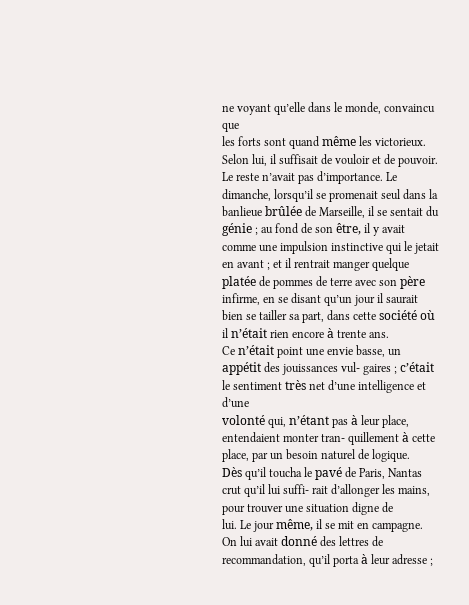ne voyant qu’elle dans le monde, convaincu que
les forts sont quand même les victorieux. Selon lui, il suffisait de vouloir et de pouvoir. Le reste n’avait pas d’importance. Le dimanche, lorsqu’il se promenait seul dans la banlieue brûlée de Marseille, il se sentait du génie ; au fond de son être, il y avait comme une impulsion instinctive qui le jetait en avant ; et il rentrait manger quelque platée de pommes de terre avec son père infirme, en se disant qu’un jour il saurait bien se tailler sa part, dans cette société où il n’était rien encore à trente ans.
Ce n’était point une envie basse, un appétit des jouissances vul- gaires ; c’était le sentiment très net d’une intelligence et d’une
volonté qui, n’étant pas à leur place, entendaient monter tran- quillement à cette place, par un besoin naturel de logique.
Dès qu’il toucha le pavé de Paris, Nantas crut qu’il lui suffi- rait d’allonger les mains, pour trouver une situation digne de
lui. Le jour même, il se mit en campagne. On lui avait donné des lettres de recommandation, qu’il porta à leur adresse ;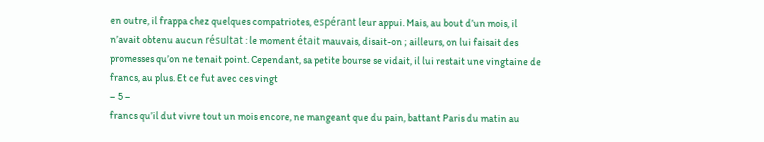en outre, il frappa chez quelques compatriotes, espérant leur appui. Mais, au bout d’un mois, il n’avait obtenu aucun résultat : le moment était mauvais, disait-on ; ailleurs, on lui faisait des promesses qu’on ne tenait point. Cependant, sa petite bourse se vidait, il lui restait une vingtaine de francs, au plus. Et ce fut avec ces vingt
– 5 –
francs qu’il dut vivre tout un mois encore, ne mangeant que du pain, battant Paris du matin au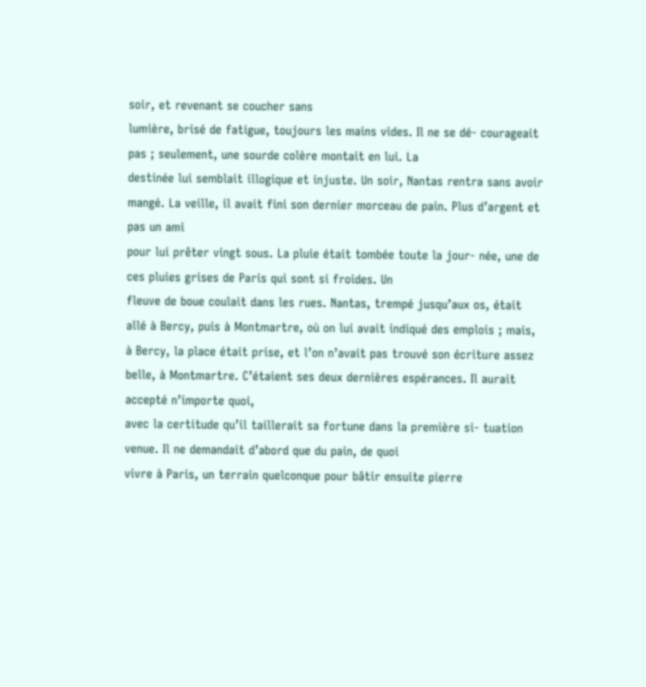soir, et revenant se coucher sans
lumière, brisé de fatigue, toujours les mains vides. Il ne se dé- courageait pas ; seulement, une sourde colère montait en lui. La
destinée lui semblait illogique et injuste. Un soir, Nantas rentra sans avoir mangé. La veille, il avait fini son dernier morceau de pain. Plus d’argent et pas un ami
pour lui prêter vingt sous. La pluie était tombée toute la jour- née, une de ces pluies grises de Paris qui sont si froides. Un
fleuve de boue coulait dans les rues. Nantas, trempé jusqu’aux os, était allé à Bercy, puis à Montmartre, où on lui avait indiqué des emplois ; mais, à Bercy, la place était prise, et l’on n’avait pas trouvé son écriture assez belle, à Montmartre. C’étaient ses deux dernières espérances. Il aurait accepté n’importe quoi,
avec la certitude qu’il taillerait sa fortune dans la première si- tuation venue. Il ne demandait d’abord que du pain, de quoi
vivre à Paris, un terrain quelconque pour bâtir ensuite pierre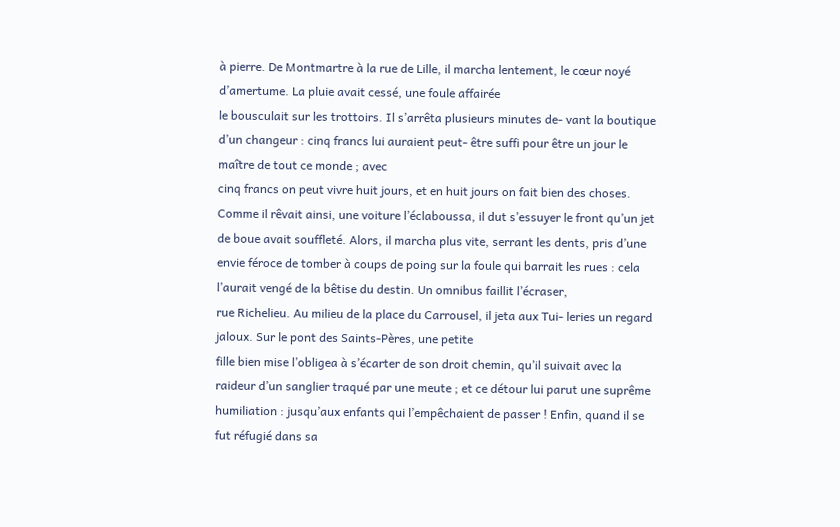à pierre. De Montmartre à la rue de Lille, il marcha lentement, le cœur noyé d’amertume. La pluie avait cessé, une foule affairée
le bousculait sur les trottoirs. Il s’arrêta plusieurs minutes de- vant la boutique d’un changeur : cinq francs lui auraient peut- être suffi pour être un jour le maître de tout ce monde ; avec
cinq francs on peut vivre huit jours, et en huit jours on fait bien des choses. Comme il rêvait ainsi, une voiture l’éclaboussa, il dut s’essuyer le front qu’un jet de boue avait souffleté. Alors, il marcha plus vite, serrant les dents, pris d’une envie féroce de tomber à coups de poing sur la foule qui barrait les rues : cela l’aurait vengé de la bêtise du destin. Un omnibus faillit l’écraser,
rue Richelieu. Au milieu de la place du Carrousel, il jeta aux Tui- leries un regard jaloux. Sur le pont des Saints-Pères, une petite
fille bien mise l’obligea à s’écarter de son droit chemin, qu’il suivait avec la raideur d’un sanglier traqué par une meute ; et ce détour lui parut une suprême humiliation : jusqu’aux enfants qui l’empêchaient de passer ! Enfin, quand il se fut réfugié dans sa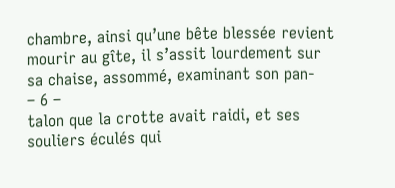chambre, ainsi qu’une bête blessée revient mourir au gîte, il s’assit lourdement sur sa chaise, assommé, examinant son pan-
– 6 –
talon que la crotte avait raidi, et ses souliers éculés qui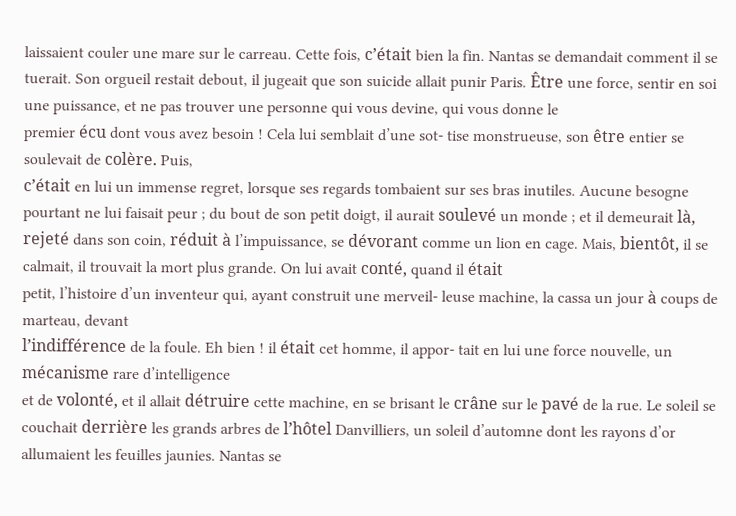laissaient couler une mare sur le carreau. Cette fois, c’était bien la fin. Nantas se demandait comment il se tuerait. Son orgueil restait debout, il jugeait que son suicide allait punir Paris. Être une force, sentir en soi une puissance, et ne pas trouver une personne qui vous devine, qui vous donne le
premier écu dont vous avez besoin ! Cela lui semblait d’une sot- tise monstrueuse, son être entier se soulevait de colère. Puis,
c’était en lui un immense regret, lorsque ses regards tombaient sur ses bras inutiles. Aucune besogne pourtant ne lui faisait peur ; du bout de son petit doigt, il aurait soulevé un monde ; et il demeurait là, rejeté dans son coin, réduit à l’impuissance, se dévorant comme un lion en cage. Mais, bientôt, il se calmait, il trouvait la mort plus grande. On lui avait conté, quand il était
petit, l’histoire d’un inventeur qui, ayant construit une merveil- leuse machine, la cassa un jour à coups de marteau, devant
l’indifférence de la foule. Eh bien ! il était cet homme, il appor- tait en lui une force nouvelle, un mécanisme rare d’intelligence
et de volonté, et il allait détruire cette machine, en se brisant le crâne sur le pavé de la rue. Le soleil se couchait derrière les grands arbres de l’hôtel Danvilliers, un soleil d’automne dont les rayons d’or allumaient les feuilles jaunies. Nantas se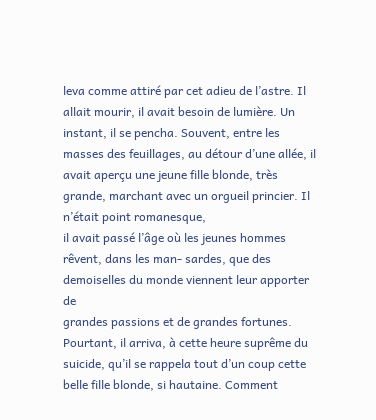leva comme attiré par cet adieu de l’astre. Il allait mourir, il avait besoin de lumière. Un instant, il se pencha. Souvent, entre les masses des feuillages, au détour d’une allée, il avait aperçu une jeune fille blonde, très grande, marchant avec un orgueil princier. Il n’était point romanesque,
il avait passé l’âge où les jeunes hommes rêvent, dans les man- sardes, que des demoiselles du monde viennent leur apporter de
grandes passions et de grandes fortunes. Pourtant, il arriva, à cette heure suprême du suicide, qu’il se rappela tout d’un coup cette belle fille blonde, si hautaine. Comment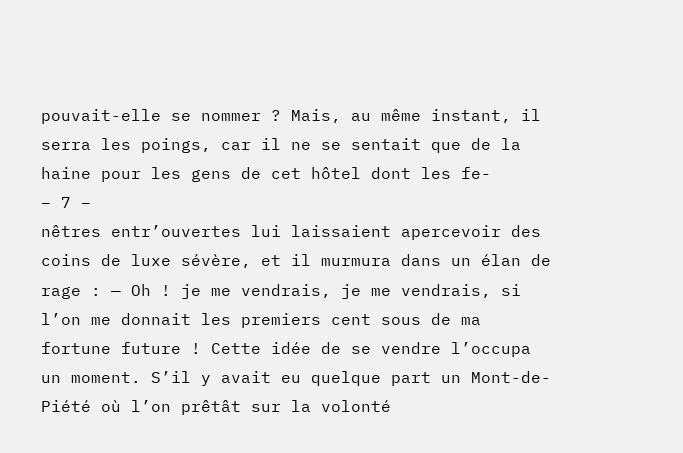pouvait-elle se nommer ? Mais, au même instant, il serra les poings, car il ne se sentait que de la haine pour les gens de cet hôtel dont les fe-
– 7 –
nêtres entr’ouvertes lui laissaient apercevoir des coins de luxe sévère, et il murmura dans un élan de rage : — Oh ! je me vendrais, je me vendrais, si l’on me donnait les premiers cent sous de ma fortune future ! Cette idée de se vendre l’occupa un moment. S’il y avait eu quelque part un Mont-de-Piété où l’on prêtât sur la volonté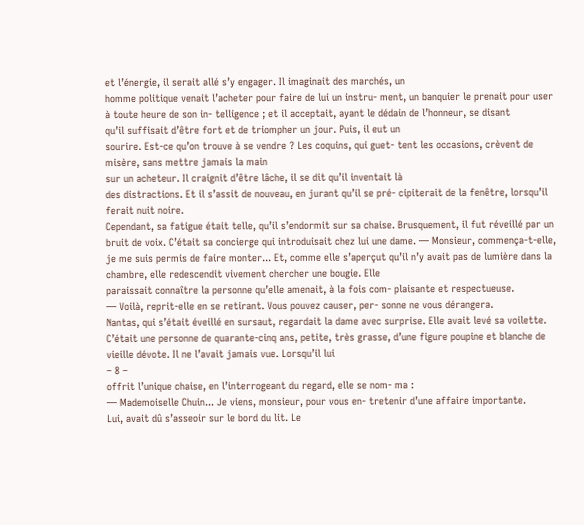et l’énergie, il serait allé s’y engager. Il imaginait des marchés, un
homme politique venait l’acheter pour faire de lui un instru- ment, un banquier le prenait pour user à toute heure de son in- telligence ; et il acceptait, ayant le dédain de l’honneur, se disant
qu’il suffisait d’être fort et de triompher un jour. Puis, il eut un
sourire. Est-ce qu’on trouve à se vendre ? Les coquins, qui guet- tent les occasions, crèvent de misère, sans mettre jamais la main
sur un acheteur. Il craignit d’être lâche, il se dit qu’il inventait là
des distractions. Et il s’assit de nouveau, en jurant qu’il se pré- cipiterait de la fenêtre, lorsqu’il ferait nuit noire.
Cependant, sa fatigue était telle, qu’il s’endormit sur sa chaise. Brusquement, il fut réveillé par un bruit de voix. C’était sa concierge qui introduisait chez lui une dame. — Monsieur, commença-t-elle, je me suis permis de faire monter... Et, comme elle s’aperçut qu’il n’y avait pas de lumière dans la chambre, elle redescendit vivement chercher une bougie. Elle
paraissait connaître la personne qu’elle amenait, à la fois com- plaisante et respectueuse.
— Voilà, reprit-elle en se retirant. Vous pouvez causer, per- sonne ne vous dérangera.
Nantas, qui s’était éveillé en sursaut, regardait la dame avec surprise. Elle avait levé sa voilette. C’était une personne de quarante-cinq ans, petite, très grasse, d’une figure poupine et blanche de vieille dévote. Il ne l’avait jamais vue. Lorsqu’il lui
– 8 –
offrit l’unique chaise, en l’interrogeant du regard, elle se nom- ma :
— Mademoiselle Chuin... Je viens, monsieur, pour vous en- tretenir d’une affaire importante.
Lui, avait dû s’asseoir sur le bord du lit. Le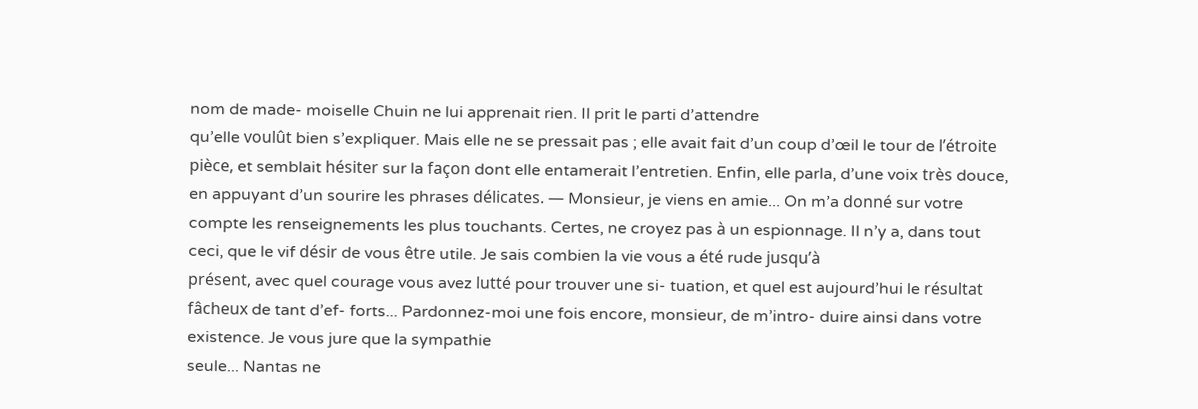nom de made- moiselle Chuin ne lui apprenait rien. Il prit le parti d’attendre
qu’elle voulût bien s’expliquer. Mais elle ne se pressait pas ; elle avait fait d’un coup d’œil le tour de l’étroite pièce, et semblait hésiter sur la façon dont elle entamerait l’entretien. Enfin, elle parla, d’une voix très douce, en appuyant d’un sourire les phrases délicates. — Monsieur, je viens en amie... On m’a donné sur votre compte les renseignements les plus touchants. Certes, ne croyez pas à un espionnage. Il n’y a, dans tout ceci, que le vif désir de vous être utile. Je sais combien la vie vous a été rude jusqu’à
présent, avec quel courage vous avez lutté pour trouver une si- tuation, et quel est aujourd’hui le résultat fâcheux de tant d’ef- forts... Pardonnez-moi une fois encore, monsieur, de m’intro- duire ainsi dans votre existence. Je vous jure que la sympathie
seule... Nantas ne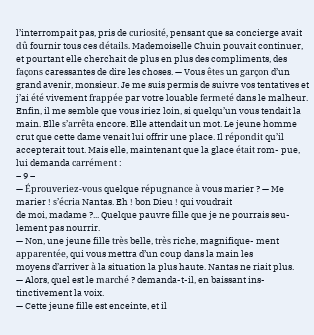l’interrompait pas, pris de curiosité, pensant que sa concierge avait dû fournir tous ces détails. Mademoiselle Chuin pouvait continuer, et pourtant elle cherchait de plus en plus des compliments, des façons caressantes de dire les choses. — Vous êtes un garçon d’un grand avenir, monsieur. Je me suis permis de suivre vos tentatives et j’ai été vivement frappée par votre louable fermeté dans le malheur. Enfin, il me semble que vous iriez loin, si quelqu’un vous tendait la main. Elle s’arrêta encore. Elle attendait un mot. Le jeune homme crut que cette dame venait lui offrir une place. Il répondit qu’il
accepterait tout. Mais elle, maintenant que la glace était rom- pue, lui demanda carrément :
– 9 –
— Éprouveriez-vous quelque répugnance à vous marier ? — Me marier ! s’écria Nantas. Eh ! bon Dieu ! qui voudrait
de moi, madame ?... Quelque pauvre fille que je ne pourrais seu- lement pas nourrir.
— Non, une jeune fille très belle, très riche, magnifique- ment apparentée, qui vous mettra d’un coup dans la main les
moyens d’arriver à la situation la plus haute. Nantas ne riait plus.
— Alors, quel est le marché ? demanda-t-il, en baissant ins- tinctivement la voix.
— Cette jeune fille est enceinte, et il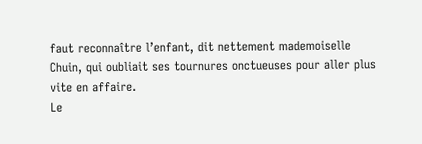faut reconnaître l’enfant, dit nettement mademoiselle Chuin, qui oubliait ses tournures onctueuses pour aller plus vite en affaire.
Le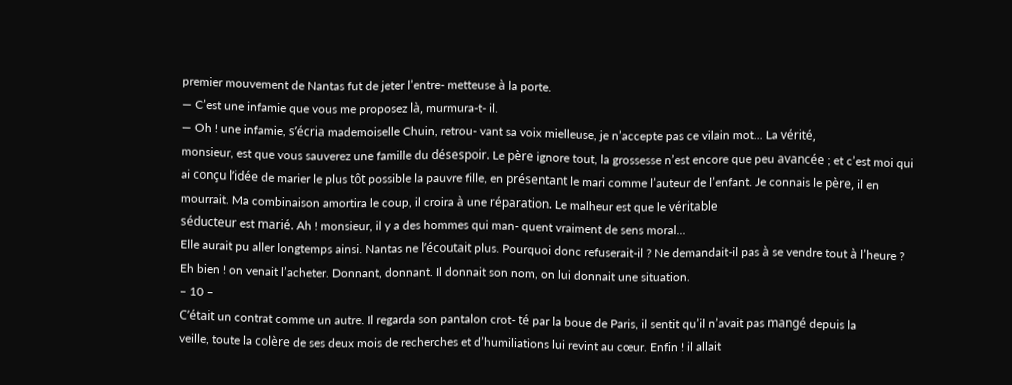premier mouvement de Nantas fut de jeter l’entre- metteuse à la porte.
— C’est une infamie que vous me proposez là, murmura-t- il.
— Oh ! une infamie, s’écria mademoiselle Chuin, retrou- vant sa voix mielleuse, je n’accepte pas ce vilain mot... La vérité,
monsieur, est que vous sauverez une famille du désespoir. Le père ignore tout, la grossesse n’est encore que peu avancée ; et c’est moi qui ai conçu l’idée de marier le plus tôt possible la pauvre fille, en présentant le mari comme l’auteur de l’enfant. Je connais le père, il en mourrait. Ma combinaison amortira le coup, il croira à une réparation. Le malheur est que le véritable
séducteur est marié. Ah ! monsieur, il y a des hommes qui man- quent vraiment de sens moral...
Elle aurait pu aller longtemps ainsi. Nantas ne l’écoutait plus. Pourquoi donc refuserait-il ? Ne demandait-il pas à se vendre tout à l’heure ? Eh bien ! on venait l’acheter. Donnant, donnant. Il donnait son nom, on lui donnait une situation.
– 10 –
C’était un contrat comme un autre. Il regarda son pantalon crot- té par la boue de Paris, il sentit qu’il n’avait pas mangé depuis la
veille, toute la colère de ses deux mois de recherches et d’humiliations lui revint au cœur. Enfin ! il allait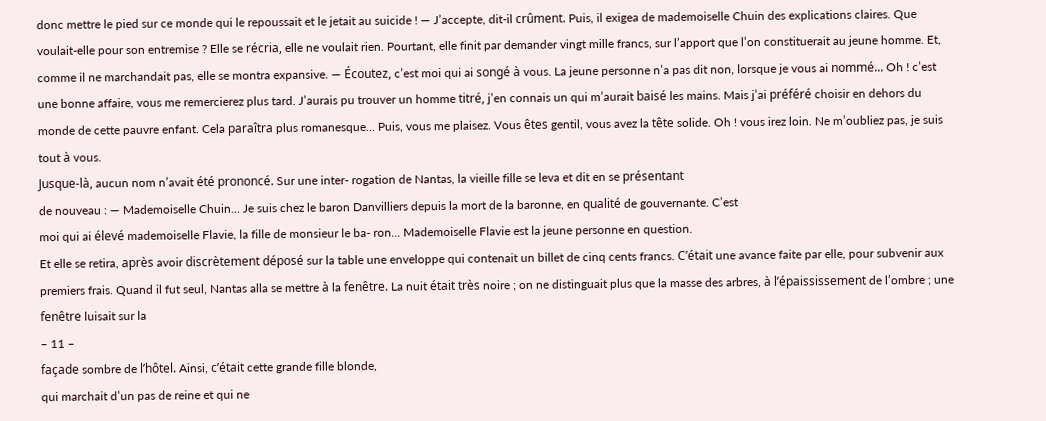donc mettre le pied sur ce monde qui le repoussait et le jetait au suicide ! — J’accepte, dit-il crûment. Puis, il exigea de mademoiselle Chuin des explications claires. Que voulait-elle pour son entremise ? Elle se récria, elle ne voulait rien. Pourtant, elle finit par demander vingt mille francs, sur l’apport que l’on constituerait au jeune homme. Et, comme il ne marchandait pas, elle se montra expansive. — Écoutez, c’est moi qui ai songé à vous. La jeune personne n’a pas dit non, lorsque je vous ai nommé... Oh ! c’est une bonne affaire, vous me remercierez plus tard. J’aurais pu trouver un homme titré, j’en connais un qui m’aurait baisé les mains. Mais j’ai préféré choisir en dehors du monde de cette pauvre enfant. Cela paraîtra plus romanesque... Puis, vous me plaisez. Vous êtes gentil, vous avez la tête solide. Oh ! vous irez loin. Ne m’oubliez pas, je suis tout à vous.
Jusque-là, aucun nom n’avait été prononcé. Sur une inter- rogation de Nantas, la vieille fille se leva et dit en se présentant
de nouveau : — Mademoiselle Chuin... Je suis chez le baron Danvilliers depuis la mort de la baronne, en qualité de gouvernante. C’est
moi qui ai élevé mademoiselle Flavie, la fille de monsieur le ba- ron... Mademoiselle Flavie est la jeune personne en question.
Et elle se retira, après avoir discrètement déposé sur la table une enveloppe qui contenait un billet de cinq cents francs. C’était une avance faite par elle, pour subvenir aux premiers frais. Quand il fut seul, Nantas alla se mettre à la fenêtre. La nuit était très noire ; on ne distinguait plus que la masse des arbres, à l’épaississement de l’ombre ; une fenêtre luisait sur la
– 11 –
façade sombre de l’hôtel. Ainsi, c’était cette grande fille blonde,
qui marchait d’un pas de reine et qui ne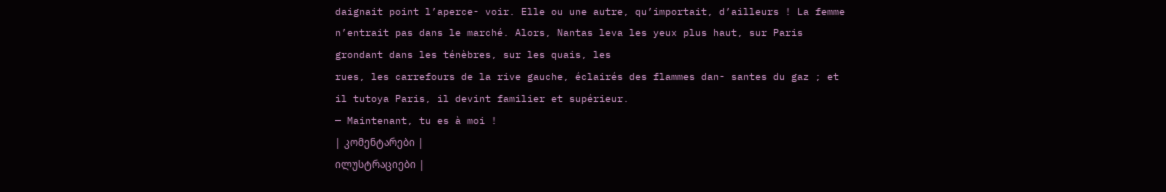daignait point l’aperce- voir. Elle ou une autre, qu’importait, d’ailleurs ! La femme
n’entrait pas dans le marché. Alors, Nantas leva les yeux plus haut, sur Paris grondant dans les ténèbres, sur les quais, les
rues, les carrefours de la rive gauche, éclairés des flammes dan- santes du gaz ; et il tutoya Paris, il devint familier et supérieur.
— Maintenant, tu es à moi !
| კომენტარები |
ილუსტრაციები |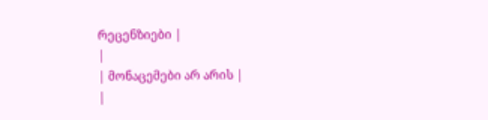რეცენზიები |
|
| მონაცემები არ არის |
|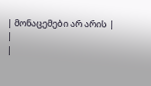| მონაცემები არ არის |
|
|